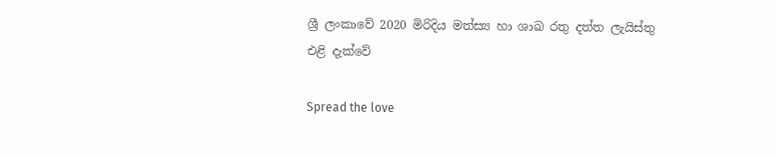ශ්‍රී ලංකාවේ 2020 මිරිදිය මත්ස්‍ය හා ශාඛ රතු දත්ත ලැයිස්තු එළි දැක්වේ

Spread the love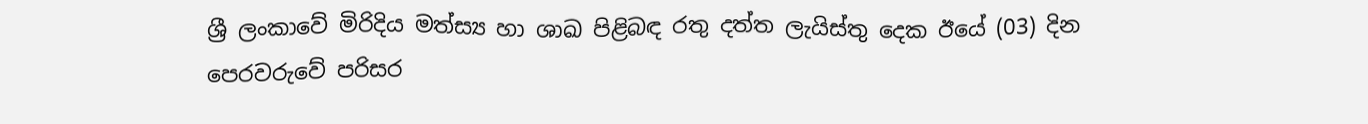ශ්‍රී ලංකාවේ මිරිදිය මත්ස්‍ය හා ශාඛ පිළිබඳ රතු දත්ත ලැයිස්තු දෙක ඊයේ (03) දින පෙරවරුවේ පරිසර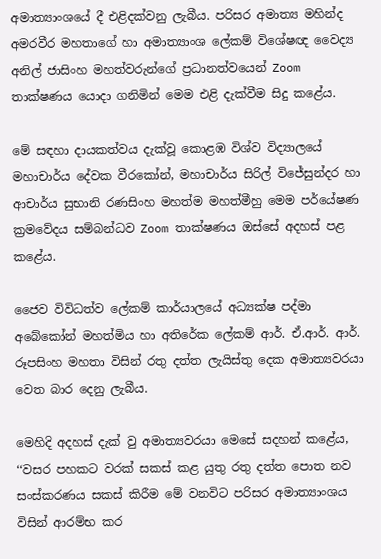අමාත්‍යාංශයේ දී එළිදක්වනු ලැබීය. පරිසර අමාත්‍ය මහින්ද අමරවීර මහතාගේ හා අමාත්‍යාංශ ලේකම් විශේෂඥ වෛද්‍ය අනිල් ජාසිංහ මහත්වරුන්ගේ ප්‍රධානත්වයෙන් Zoom තාක්ෂණය යොදා ගනිමින් මෙම එළි දැක්වීම සිදු කළේය.

මේ සඳහා දායකත්වය දැක්වූ කොළඹ විශ්ව විද්‍යාලයේ මහාචාර්ය දේවක වීරකෝන්, මහාචාර්ය සිරිල් විජේසුන්දර හා ආචාර්ය සුභානි රණසිංහ මහත්ම මහත්මීහු මෙම පර්යේෂණ ක්‍රමවේදය සම්බන්ධව Zoom තාක්ෂණය ඔස්සේ අදහස් පළ කළේය.

ජෛව විවිධත්ව ලේකම් කාර්යාලයේ අධ්‍යක්ෂ පද්මා අබේකෝන් මහත්මිය හා අතිරේක ලේකම් ආර්. ඒ.ආර්. ආර්. රූපසිංහ මහතා විසින් රතු දත්ත ලැයිස්තු දෙක අමාත්‍යවරයා වෙත බාර දෙනු ලැබීය.

මෙහිදි අදහස් දැක් වු අමාත්‍යවරයා මෙසේ සදහන් කළේය, ‘‘වසර පහකට වරක් සකස් කළ යුතු රතු දත්ත පොත නව සංස්කරණය සකස් කිරීම මේ වනවිට පරිසර අමාත්‍යාංශය විසින් ආරම්භ කර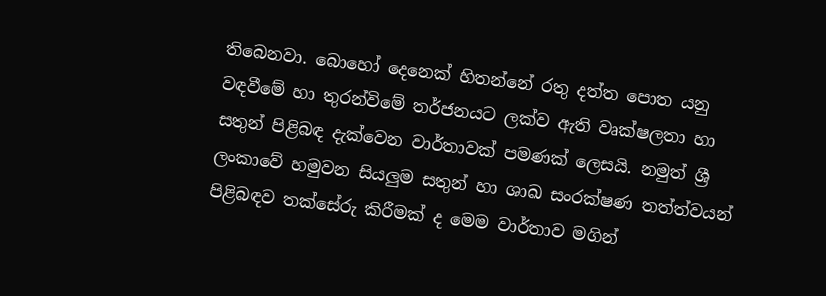තිබෙනවා. බොහෝ දෙනෙක් හිතන්නේ රතු දත්ත පොත යනු වඳවීමේ හා තුරන්විමේ තර්ජනයට ලක්ව ඇති වෘක්ෂලතා හා සතුන් පිළිබඳ දැක්වෙන වාර්තාවක් පමණක් ලෙසයි. නමුත් ශ්‍රී ලංකාවේ හමුවන සියලුම සතුන් හා ශාඛ සංරක්ෂණ තත්ත්වයන් පිළිබඳව තක්සේරු කිරීමක් ද මෙම වාර්තාව මගින්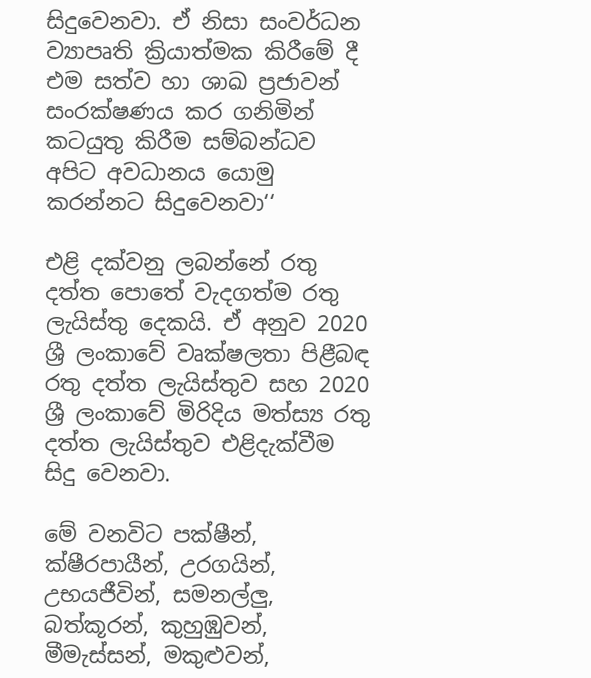සිදුවෙනවා. ඒ නිසා සංවර්ධන ව්‍යාපෘති ක්‍රියාත්මක කිරීමේ දී එම සත්ව හා ශාඛ ප්‍රජාවන් සංරක්ෂණය කර ගනිමින් කටයුතු කිරීම සම්බන්ධව අපිට අවධානය යොමු කරන්නට සිදුවෙනවා‘‘

එළි දක්වනු ලබන්නේ රතු දත්ත පොතේ වැදගත්ම රතු ලැයිස්තු දෙකයි. ඒ අනුව 2020 ශ්‍රී ලංකාවේ වෘක්ෂලතා පිළීබඳ රතු දත්ත ලැයිස්තුව සහ 2020 ශ්‍රී ලංකාවේ මිරිදිය මත්ස්‍ය රතු දත්ත ලැයිස්තුව එළිදැක්වීම සිදු වෙනවා.

මේ වනවිට පක්ෂීන්, ක්ෂීරපායීන්, උරගයින්, උභයජීවින්, සමනල්ලු, බත්කූරන්, කුහුඹුවන්, මීමැස්සන්, මකුළුවන්,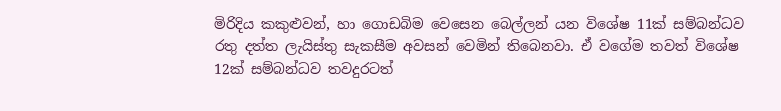මිරිදිය කකුළුවන්, හා ගොඩබිම වෙසෙන බෙල්ලන් යන විශේෂ 11ක් සම්බන්ධව රතු දත්ත ලැයිස්තු සැකසීම අවසන් වෙමින් තිබෙනවා. ඒ වගේම තවත් විශේෂ 12ක් සම්බන්ධව තවදුරටත්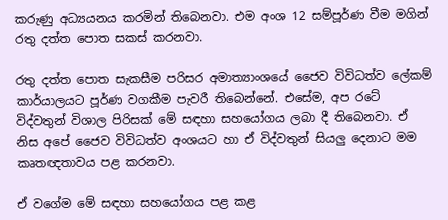කරුණු අධ්‍යයනය කරමින් තිබෙනවා. එම අංශ 12 සම්පූර්ණ වීම මගින් රතු දත්ත පොත සකස් කරනවා.

රතු දත්ත පොත සැකසීම පරිසර අමාත්‍යාංශයේ ජෛව විවිධත්ව ලේකම් කාර්යාලයට පූර්ණ වගකීම පැවරී තිබෙන්නේ. එසේම, අප රටේ විද්වතුන් විශාල පිරිසක් මේ සඳහා සහයෝගය ලබා දී තිබෙනවා. ඒ නිස අපේ ජෛව විවිධත්ව අංශයට හා ඒ විද්වතුන් සියලු දෙනාට මම කෘතඥතාවය පළ කරනවා.

ඒ වගේම මේ සඳහා සහයෝගය පළ කළ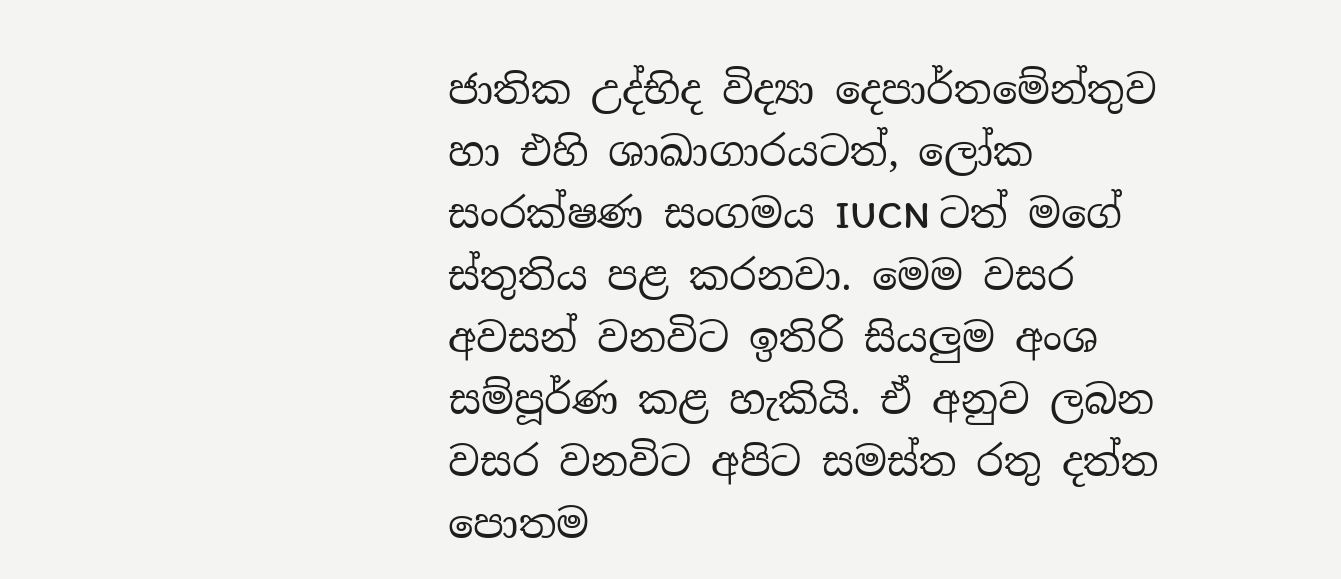ජාතික උද්භිද විද්‍යා දෙපාර්තමේන්තුව හා එහි ශාඛාගාරයටත්, ලෝක සංරක්ෂණ සංගමය IUCN ටත් මගේ ස්තුතිය පළ කරනවා. මෙම වසර අවසන් වනවිට ඉතිරි සියලුම අංශ සම්පූර්ණ කළ හැකියි. ඒ අනුව ලබන වසර වනවිට අපිට සමස්ත රතු දත්ත පොතම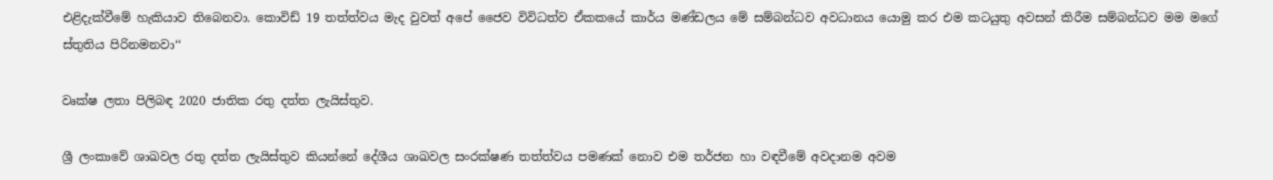එළිදැක්වීමේ හැකියාව තිබෙනවා. කොවිඩ් 19 තත්ත්වය මැද වුවත් අපේ ජෛව විවිධත්ව ඒකකයේ කාර්ය මණ්ඩලය මේ සම්බන්ධව අවධානය යොමු කර එම කටයුතු අවසන් කිරීම සම්බන්ධව මම මගේ ස්තුතිය පිරිනමනවා‘‘

වෘක්ෂ ලතා පිලිබඳ 2020 ජාතික රතු දත්ත ලැයිස්තුව.

ශ්‍රී ලංකාවේ ශාඛවල රතු දත්ත ලැයිස්තුව කියන්නේ දේශීය ශාඛවල සංරක්ෂණ තත්ත්වය පමණක් නොව එම තර්ජන හා වඳවීමේ අවදානම අවම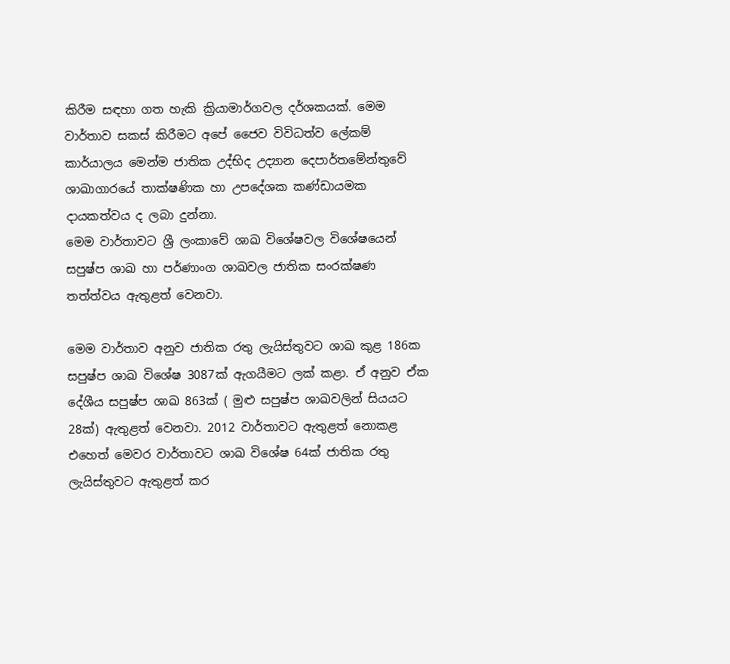කිරීම සඳහා ගත හැකි ක්‍රියාමාර්ගවල දර්ශකයක්. මෙම වාර්තාව සකස් කිරීමට අපේ ජෛව විවිධත්ව ලේකම් කාර්යාලය මෙන්ම ජාතික උද්භිද උද්‍යාන දෙපාර්තමේන්තුවේ ශාඛාගාරයේ තාක්ෂණික හා උපදේශක කණ්ඩායමක දායකත්වය ද ලබා දුන්නා.
මෙම වාර්තාවට ශ්‍රී ලංකාවේ ශාඛ විශේෂවල විශේෂයෙන් සපුෂ්ප ශාඛ හා පර්ණාංග ශාඛවල ජාතික සංරක්ෂණ තත්ත්වය ඇතුළත් වෙනවා.

මෙම වාර්තාව අනුව ජාතික රතු ලැයිස්තුවට ශාඛ කුළ 186ක සපුෂ්ප ශාඛ විශේෂ 3087ක් ඇගයීමට ලක් කළා. ඒ අනුව ඒක දේශීය සපුෂ්ප ශාඛ 863ක් ( මුළු සපුෂ්ප ශාඛවලින් සියයට 28ක්) ඇතුළත් වෙනවා. 2012 වාර්තාවට ඇතුළත් නොකළ එහෙත් මෙවර වාර්තාවට ශාඛ විශේෂ 64ක් ජාතික රතු ලැයිස්තුවට ඇතුළත් කර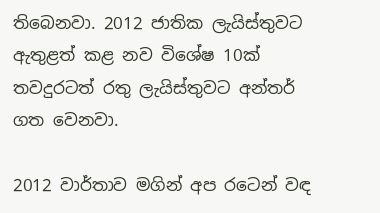තිබෙනවා. 2012 ජාතික ලැයිස්තුවට ඇතුළත් කළ නව විශේෂ 10ක් තවදුරටත් රතු ලැයිස්තුවට අන්තර් ගත වෙනවා.

2012 වාර්තාව මගින් අප රටෙන් වඳ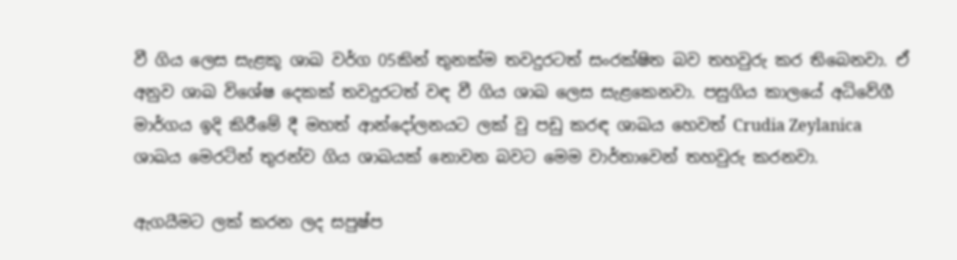වී ගිය ලෙස සැළකූ ශාඛ වර්ග 05කින් තුනක්ම තවදුරටත් සංරක්ෂිත බව තහවුරු කර තිබෙනවා. ඒ අනුව ශාඛ විශේෂ දෙකක් තවදුරටත් වඳ වී ගිය ශාඛ ලෙස සැළකෙනවා. පසුගිය කාලයේ අධිවේගී මාර්ගය ඉදි කිරීමේ දී මහත් ආන්දෝලනයට ලක් වු පඩු කරඳ ශාඛය හෙවත් Crudia Zeylanica ශාඛය මෙරටින් තුරන්ව ගිය ශාඛයක් නොවන බවට මෙම වාර්තාවෙන් තහවුරු කරනවා.

ඇගයීමට ලක් කරන ලද සපුෂ්ප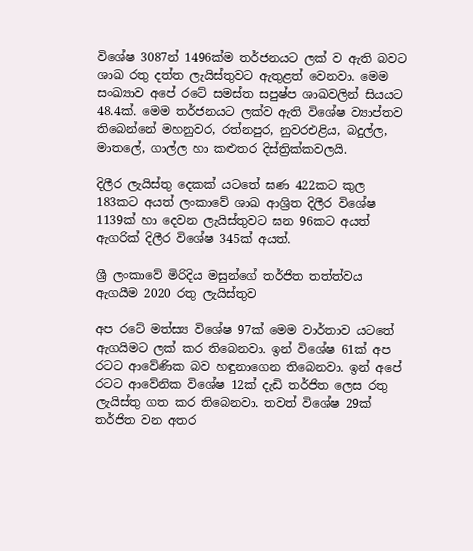විශේෂ 3087න් 1496ක්ම තර්ජනයට ලක් ව ඇති බවට ශාඛ රතු දත්ත ලැයිස්තුවට ඇතුළත් වෙනවා. මෙම සංඛ්‍යාව අපේ රටේ සමස්ත සපුෂ්ප ශාඛවලින් සියයට 48.4ක්. මෙම තර්ජනයට ලක්ව ඇති විශේෂ ව්‍යාප්තව තිබෙන්නේ මහනුවර, රත්නපුර, නුවරඑළිය, බදුල්ල, මාතලේ, ගාල්ල හා කළුතර දිස්ත්‍රික්කවලයි.

දිලීර ලැයිස්තු දෙකක් යටතේ ඝණ 422කට කුල 183කට අයත් ලංකාවේ ශාඛ ආශ්‍රිත දිලීර විශේෂ 1139ක් හා දෙවන ලැයිස්තුවට ඝන 96කට අයත් ඇගරික් දිලීර විශේෂ 345ක් අයත්.

ශ්‍රී ලංකාවේ මිරිදිය මසුන්ගේ තර්ජිත තත්ත්වය ඇගයීම 2020 රතු ලැයිස්තුව

අප රටේ මත්ස්‍ය විශේෂ 97ක් මෙම වාර්තාව යටතේ ඇගයිමට ලක් කර තිබෙනවා. ඉන් විශේෂ 61ක් අප රටට ආවේණික බව හඳුනාගෙන තිබෙනවා. ඉන් අපේ රටට ආවේනික විශේෂ 12ක් දැඩි තර්ජිත ලෙස රතු ලැයිස්තු ගත කර තිබෙනවා. තවත් විශේෂ 29ක් තර්ජිත වන අතර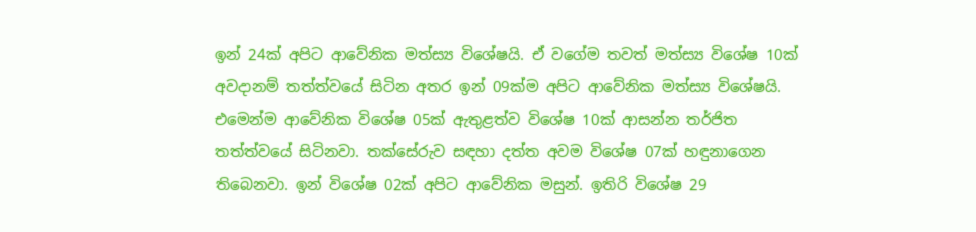ඉන් 24ක් අපිට ආවේනික මත්ස්‍ය විශේෂයි. ඒ වගේම තවත් මත්ස්‍ය විශේෂ 10ක් අවදානම් තත්ත්වයේ සිටින අතර ඉන් 09ක්ම අපිට ආවේනික මත්ස්‍ය විශේෂයි. එමෙන්ම ආවේනික විශේෂ 05ක් ඇතුළත්ව විශේෂ 10ක් ආසන්න තර්ජිත තත්ත්වයේ සිටිනවා. තක්සේරුව සඳහා දත්ත අවම විශේෂ 07ක් හඳුනාගෙන තිබෙනවා. ඉන් විශේෂ 02ක් අපිට ආවේනික මසුන්. ඉතිරි විශේෂ 29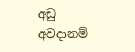අඩු අවදානම්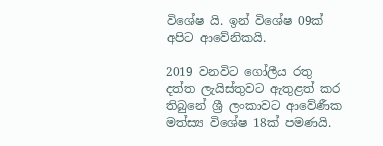විශේෂ යි. ඉන් විශේෂ 09ක් අපිට ආවේනිකයි.

2019 වනවිට ගෝලීය රතු දත්ත ලැයිස්තුවට ඇතුළත් කර තිබුනේ ශ්‍රී ලංකාවට ආවේණීක මත්ස්‍ය විශේෂ 18ක් පමණයි.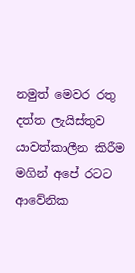නමුත් මෙවර රතු දත්ත ලැයිස්තුව යාවත්කාලීන කිරීම මගින් අපේ රටට ආවේනික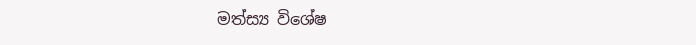මත්ස්‍ය විශේෂ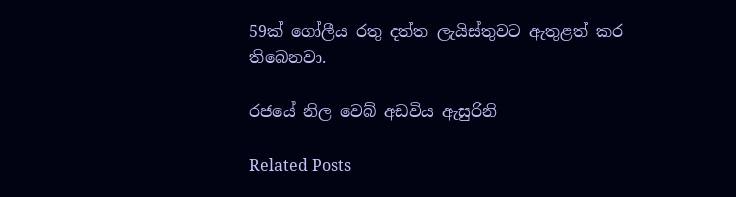59ක් ගෝලීය රතු දත්ත ලැයිස්තුවට ඇතුළත් කර තිබෙනවා.

රජයේ නිල වෙබ් අඩවිය ඇසුරිනි

Related Posts